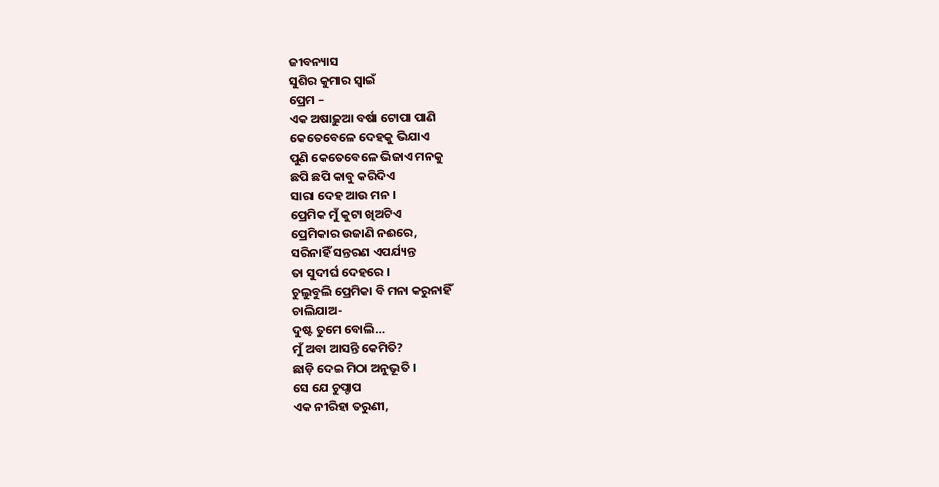ଜୀବନ୍ୟାସ
ସୁଶିର କୁମାର ସ୍ଵାଇଁ
ପ୍ରେମ –
ଏକ ଅଷାଢ଼ୁଆ ବର୍ଷା ଟୋପା ପାଣି
କେତେବେଳେ ଦେହକୁ ଭିଯାଏ
ପୁଣି କେତେବେଳେ ଭିଜାଏ ମନକୁ
ଛପି ଛପି କାବୁ କରିଦିଏ
ସାରା ଦେହ ଆଉ ମନ ।
ପ୍ରେମିକ ମୁଁ କୁଟା ଖିଅଟିଏ
ପ୍ରେମିକାର ଉଜାଣି ନଈରେ,
ସରିନାହିଁ ସନ୍ତରଣ ଏପର୍ଯ୍ୟନ୍ତ
ତା ସୁଦୀର୍ଘ ଦେହରେ ।
ଚୁଲୁବୁଲି ପ୍ରେମିକା ବି ମନା କରୁନାହିଁ
ଚାଲିଯାଅ-
ଦୁଷ୍ଟ ତୁମେ ବୋଲି…
ମୁଁ ଅବା ଆସନ୍ତି କେମିତି?
ଛାଡ଼ି ଦେଇ ମିଠା ଅନୁଭୂତି ।
ସେ ଯେ ଚୁପ୍ଚାପ
ଏକ ନୀରିହା ତରୁଣୀ,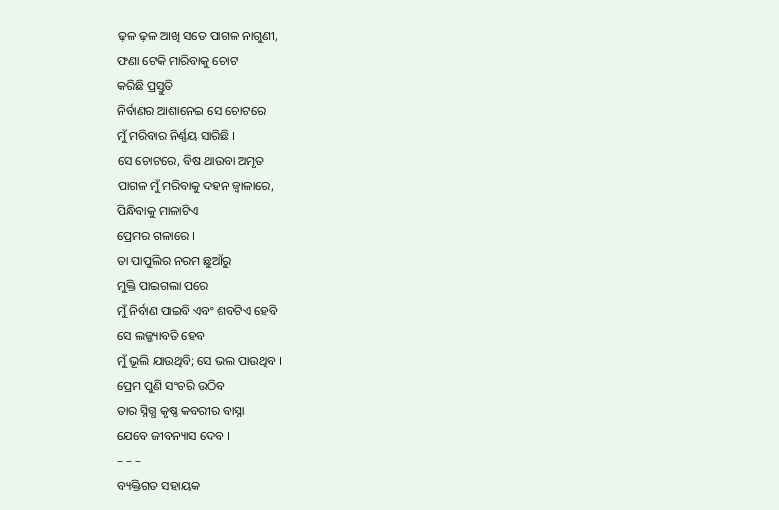ଢ଼ଳ ଢ଼ଳ ଆଖି ସତେ ପାଗଳ ନାଗୁଣୀ,
ଫଣା ଟେକି ମାରିବାକୁ ଚୋଟ
କରିଛି ପ୍ରସ୍ତୁତି
ନିର୍ବାଣର ଆଶାନେଇ ସେ ଚୋଟରେ
ମୁଁ ମରିବାର ନିର୍ଣ୍ଣୟ ସାରିଛି ।
ସେ ଚୋଟରେ, ବିଷ ଥାଉବା ଅମୃତ
ପାଗଳ ମୁଁ ମରିବାକୁ ଦହନ ଜ୍ୱାଳାରେ,
ପିନ୍ଧିବାକୁ ମାଳାଟିଏ
ପ୍ରେମର ଗଳାରେ ।
ତା ପାପୁଲିର ନରମ ଛୁଆଁରୁ
ମୁକ୍ତି ପାଇଗଲା ପରେ
ମୁଁ ନିର୍ବାଣ ପାଇବି ଏବଂ ଶବଟିଏ ହେବି
ସେ ଲଜ୍ଜ୍ୟାବତି ହେବ
ମୁଁ ଭୂଲି ଯାଉଥିବି; ସେ ଭଲ ପାଉଥିବ ।
ପ୍ରେମ ପୁଣି ସଂଚରି ଉଠିବ
ତାର ସ୍ନିଗ୍ଧ କୃଷ୍ଣ କବରୀର ବାସ୍ନା
ଯେବେ ଜୀବନ୍ୟାସ ଦେବ ।
– – –
ବ୍ୟକ୍ତିଗତ ସହାୟକ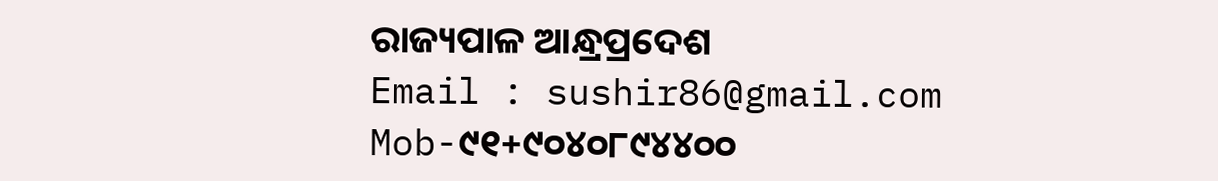ରାଜ୍ୟପାଳ ଆନ୍ଧ୍ରପ୍ରଦେଶ
Email : sushir86@gmail.com
Mob-୯୧+୯୦୪୦୮୯୪୪୦୦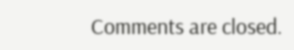Comments are closed.